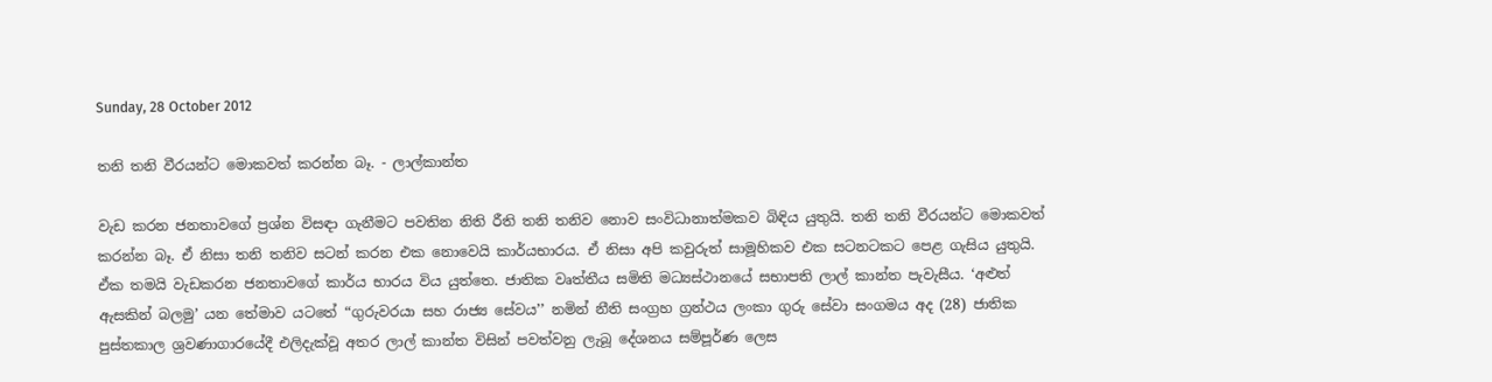Sunday, 28 October 2012

තනි තනි වීරයන්ට මොකවත් කරන්න බෑ. - ලාල්කාන්ත

වැඩ කරන ජනතාවගේ ප්‍රශ්න විසඳා ගැනීමට පවතින නිති රීති තනි තනිව නොව සංවිධානාත්මකව බිඳිය යුතුයි. තනි තනි වීරයන්ට මොකවත් කරන්න බෑ. ඒ නිසා තනි තනිව සටන් කරන එක නොවෙයි කාර්යභාරය. ඒ නිසා අපි කවුරුත් සාමූහිකව එක සටනටකට පෙළ ගැසිය යුතුයි. ඒක තමයි වැඩකරන ජනතාවගේ කාර්ය භාරය විය යුත්තෙ. ජාතික වෘත්තීය සමිති මධ්‍යස්ථානයේ සභාපති ලාල් කාන්ත පැවැසීය. ‘අළුත් ඇසකින් බලමු’ යන තේමාව යටතේ ‘‘ගුරුවරයා සහ රාජ්‍ය සේවය’’ නමින් නීති සංග්‍රහ ග්‍රන්ථය ලංකා ගුරු සේවා සංගමය අද (28) ජාතික පුස්තකාල ශ්‍රවණාගාරයේදී එලිදැක්වූ අතර ලාල් කාන්ත විසින් පවත්වනු ලැබූ දේශනය සම්පූර්ණ ලෙස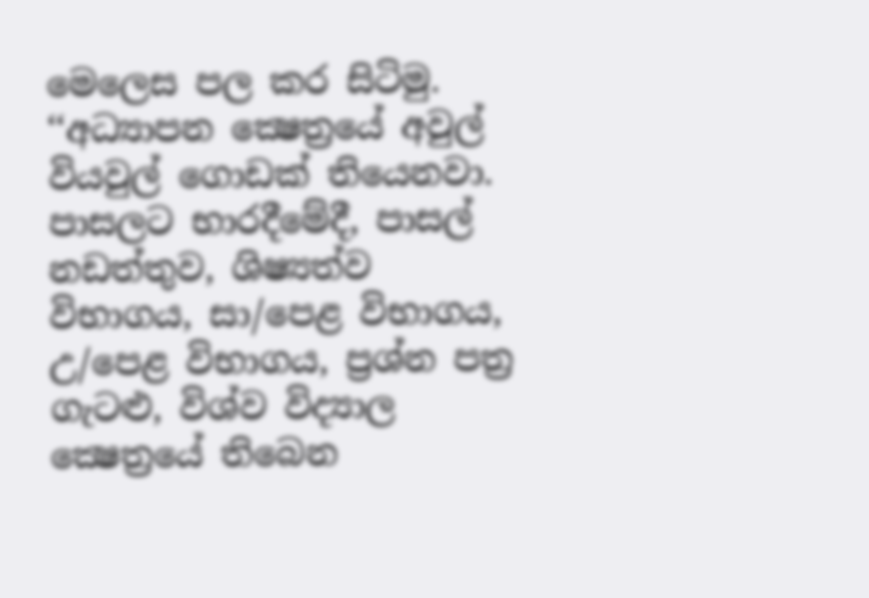මෙලෙස පල කර සිටිමු. ‘‘අධ්‍යාපන ක්‍ෂෙත්‍රයේ අවුල් වියවුල් ගොඩක් තියෙනවා. පාසලට භාරදීමේදී, පාසල් නඩත්තුව, ශිෂ්‍යත්ව විභාගය, සා/පෙළ විභාගය, උ/පෙළ විභාගය, ප්‍රශ්න පත්‍ර ගැටළු, විශ්ව විද්‍යාල ක්‍ෂෙත්‍රයේ තිබෙන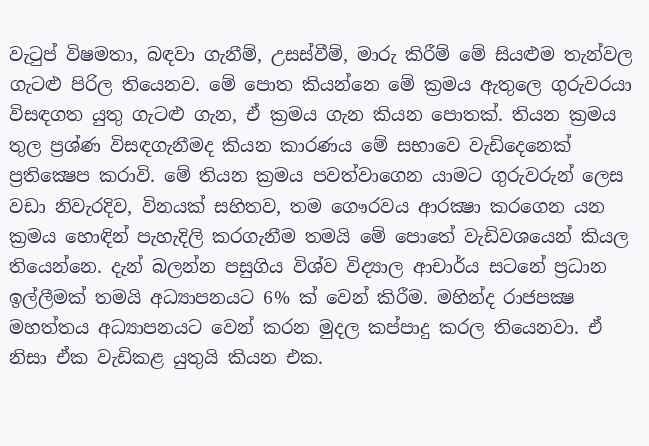වැටුප් විෂමතා, බඳවා ගැනීම්, උසස්වීම්, මාරු කිරීම් මේ සියළුම තැන්වල ගැටළු පිරිල තියෙනව. මේ පොත කියන්නෙ මේ ක්‍රමය ඇතුලෙ ගුරුවරයා විසඳගත යුතු ගැටළු ගැන, ඒ ක්‍රමය ගැන කියන පොතක්. තියන ක්‍රමය තුල ප්‍රශ්ණ විසඳගැනීමද කියන කාරණය මේ සභාවෙ වැඩිදෙනෙක් ප්‍රතික්‍ෂෙප කරාවි. මේ තියන ක්‍රමය පවත්වාගෙන යාමට ගුරුවරුන් ලෙස වඩා නිවැරදිව, විනයක් සහිතව, තම ගෞරවය ආරක්‍ෂා කරගෙන යන ක්‍රමය හොඳින් පැහැදිලි කරගැනීම තමයි මේ පොතේ වැඩිවශයෙන් කියල තියෙන්නෙ. දැන් බලන්න පසුගිය විශ්ව විද්‍යාල ආචාර්ය සටනේ ප්‍රධාන ඉල්ලීමක් තමයි අධ්‍යාපනයට 6% ක් වෙන් කිරීම. මහින්ද රාජපක්‍ෂ මහත්තය අධ්‍යාපනයට වෙන් කරන මුදල කප්පාදු කරල තියෙනවා. ඒ නිසා ඒක වැඩිකළ යුතුයි කියන එක.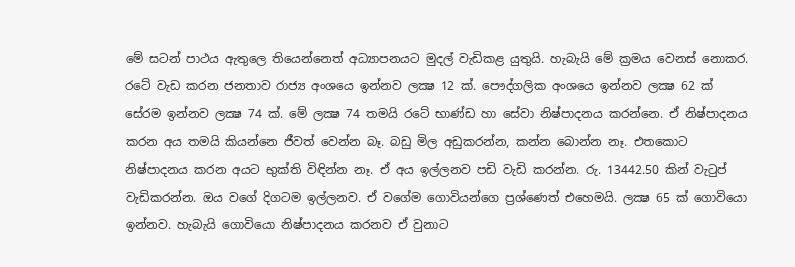මේ සටන් පාථය ඇතුලෙ තියෙන්නෙත් අධ්‍යාපනයට මුදල් වැඩිකළ යුතුයි. හැබැයි මේ ක්‍රමය වෙනස් නොකර. රටේ වැඩ කරන ජනතාව රාජ්‍ය අංශයෙ ඉන්නව ලක්‍ෂ 12 ක්. පෞද්ගලික අංශයෙ ඉන්නව ලක්‍ෂ 62 ක් සේරම ඉන්නව ලක්‍ෂ 74 ක්. මේ ලක්‍ෂ 74 තමයි රටේ භාණ්ඩ හා සේවා නිෂ්පාදනය කරන්නෙ. ඒ නිෂ්පාදනය කරන අය තමයි කියන්නෙ ජීවත් වෙන්න බෑ. බඩු මිල අඩුකරන්න, කන්න බොන්න නෑ. එතකොට නිෂ්පාදනය කරන අයට භුක්ති විඳින්න නෑ. ඒ අය ඉල්ලනව පඩි වැඩි කරන්න. රු. 13442.50 කින් වැටුප් වැඩිකරන්න. ඔය වගේ දිගටම ඉල්ලනව. ඒ වගේම ගොවියන්ගෙ ප්‍රශ්ණෙත් එහෙමයි. ලක්‍ෂ 65 ක් ගොවියො ඉන්නව. හැබැයි ගොවියො නිෂ්පාදනය කරනව ඒ වුනාට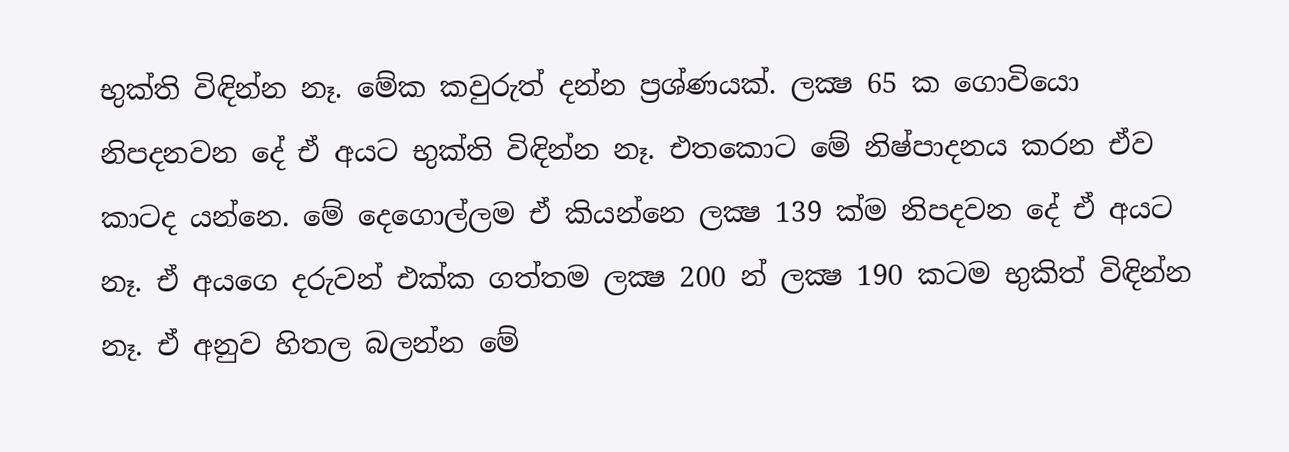භුක්ති විඳින්න නෑ. මේක කවුරුත් දන්න ප්‍රශ්ණයක්. ලක්‍ෂ 65 ක ගොවියො නිපදනවන දේ ඒ අයට භුක්ති විඳින්න නෑ. එතකොට මේ නිෂ්පාදනය කරන ඒව කාටද යන්නෙ. මේ දෙගොල්ලම ඒ කියන්නෙ ලක්‍ෂ 139 ක්ම නිපදවන දේ ඒ අයට නෑ. ඒ අයගෙ දරුවන් එක්ක ගත්තම ලක්‍ෂ 200 න් ලක්‍ෂ 190 කටම භුකිත් විඳින්න නෑ. ඒ අනුව හිතල බලන්න මේ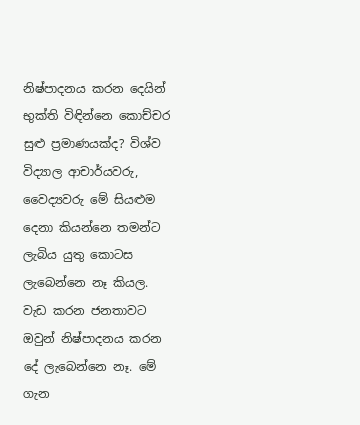නිෂ්පාදනය කරන දෙයින් භුක්ති විඳින්නෙ කොච්චර සුළු ප්‍රමාණයක්ද? විශ්ව විද්‍යාල ආචාර්යවරු, වෛද්‍යවරු මේ සියළුම දෙනා කියන්නෙ තමන්ට ලැබිය යුතු කොටස ලැබෙන්නෙ නෑ කියල. වැඩ කරන ජනතාවට ඔවුන් නිෂ්පාදනය කරන දේ ලැබෙන්නෙ නෑ. මේ ගැන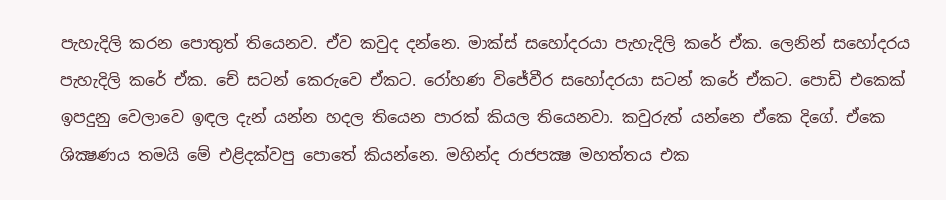පැහැදිලි කරන පොතුත් තියෙනව. ඒව කවුද දන්නෙ. මාක්ස් සහෝදරයා පැහැදිලි කරේ ඒක. ලෙනින් සහෝදරය පැහැදිලි කරේ ඒක. චේ සටන් කෙරුවෙ ඒකට. රෝහණ විජේවීර සහෝදරයා සටන් කරේ ඒකට. පොඩි එකෙක් ඉපදුනු වෙලාවෙ ඉඳල දැන් යන්න හදල තියෙන පාරක් කියල තියෙනවා. කවුරුත් යන්නෙ ඒකෙ දිගේ. ඒකෙ ශික්‍ෂණය තමයි මේ එළිදක්වපු පොතේ කියන්නෙ. මහින්ද රාජපක්‍ෂ මහත්තය එක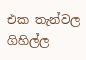එක තැන්වල ගිහිල්ල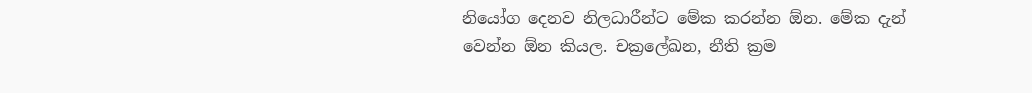නියෝග දෙනව නිලධාරීන්ට මේක කරන්න ඕන. මේක දැන් වෙන්න ඕන කියල. චක්‍රලේඛන, නීති ක්‍රම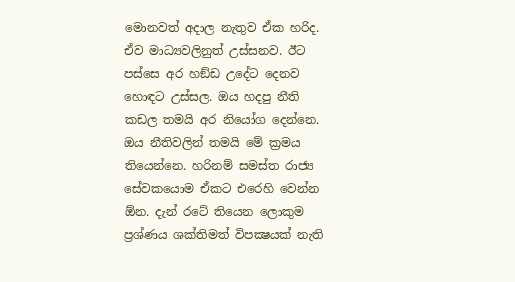මොනවත් අදාල නැතුව ඒක හරිද. ඒව මාධ්‍යවලිනුත් උස්සනව. ඊට පස්සෙ අර හඞ්ඩ උදේට දෙනව හොඳට උස්සල. ඔය හදපු නීති කඩල තමයි අර නියෝග දෙන්නෙ. ඔය නීතිවලින් තමයි මේ ක්‍රමය තියෙන්නෙ. හරිනම් සමස්ත රාජ්‍ය සේවකයොම ඒකට එරෙහි වෙන්න ඕන. දැන් රටේ තියෙන ලොකුම ප්‍රශ්ණය ශක්තිමත් විපක්‍ෂයක් නැති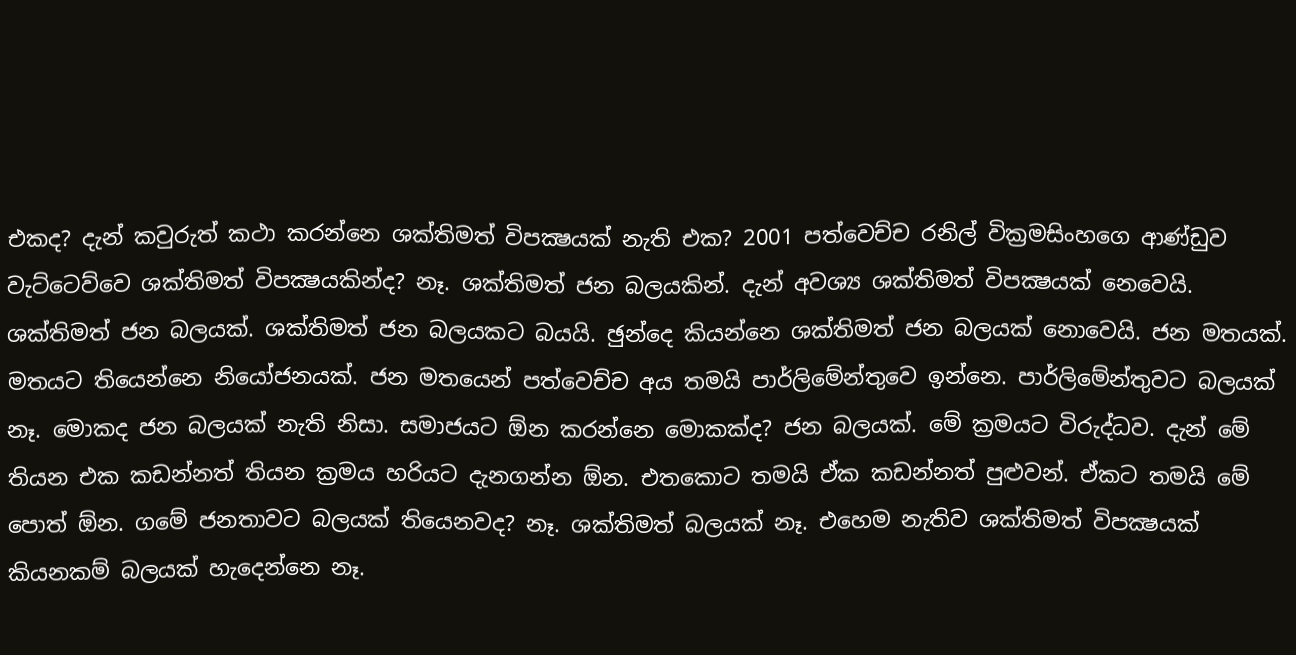එකද? දැන් කවුරුත් කථා කරන්නෙ ශක්තිමත් විපක්‍ෂයක් නැති එක? 2001 පත්වෙච්ච රනිල් වික්‍රමසිංහගෙ ආණ්ඩුව වැට්ටෙව්වෙ ශක්තිමත් විපක්‍ෂයකින්ද? නෑ. ශක්තිමත් ජන බලයකින්. දැන් අවශ්‍ය ශක්තිමත් විපක්‍ෂයක් නෙවෙයි. ශක්තිමත් ජන බලයක්. ශක්තිමත් ජන බලයකට බයයි. ඡුන්දෙ කියන්නෙ ශක්තිමත් ජන බලයක් නොවෙයි. ජන මතයක්. මතයට තියෙන්නෙ නියෝජනයක්. ජන මතයෙන් පත්වෙච්ච අය තමයි පාර්ලිමේන්තුවෙ ඉන්නෙ. පාර්ලිමේන්තුවට බලයක් නෑ. මොකද ජන බලයක් නැති නිසා. සමාජයට ඕන කරන්නෙ මොකක්ද? ජන බලයක්. මේ ක්‍රමයට විරුද්ධව. දැන් මේ තියන එක කඩන්නත් තියන ක්‍රමය හරියට දැනගන්න ඕන. එතකොට තමයි ඒක කඩන්නත් පුළුවන්. ඒකට තමයි මේ පොත් ඕන. ගමේ ජනතාවට බලයක් තියෙනවද? නෑ. ශක්තිමත් බලයක් නෑ. එහෙම නැතිව ශක්තිමත් විපක්‍ෂයක් කියනකම් බලයක් හැදෙන්නෙ නෑ.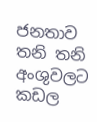ජනතාව තනි තනි අංශුවලට කඩල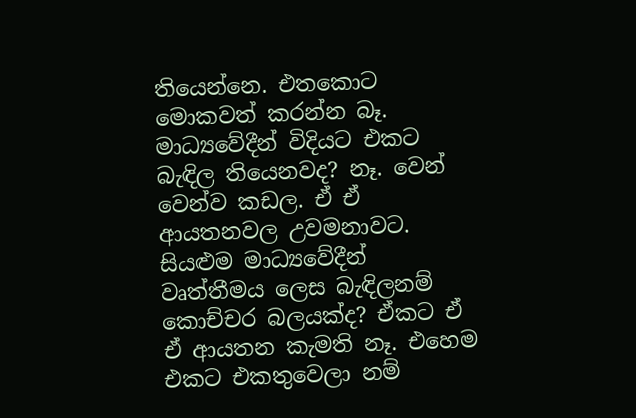තියෙන්නෙ. එතකොට මොකවත් කරන්න බෑ. මාධ්‍යවේදීන් විදියට එකට බැඳිල තියෙනවද? නෑ. වෙන් වෙන්ව කඩල. ඒ ඒ ආයතනවල උවමනාවට. සියළුම මාධ්‍යවේදීන් වෘත්තීමය ලෙස බැඳිලනම් කොච්චර බලයක්ද? ඒකට ඒ ඒ ආයතන කැමති නෑ. එහෙම එකට එකතුවෙලා නම්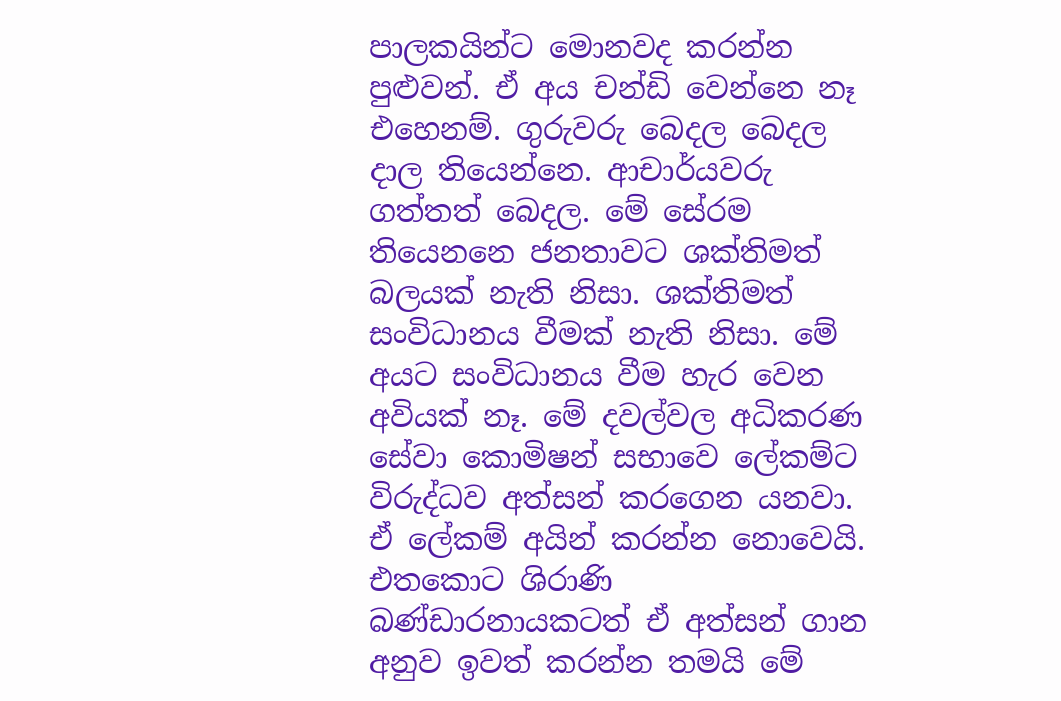පාලකයින්ට මොනවද කරන්න පුළුවන්. ඒ අය චන්ඩි වෙන්නෙ නෑ එහෙනම්. ගුරුවරු බෙදල බෙදල දාල තියෙන්නෙ. ආචාර්යවරු ගත්තත් බෙදල. මේ සේරම තියෙනනෙ ජනතාවට ශක්තිමත් බලයක් නැති නිසා. ශක්තිමත් සංවිධානය වීමක් නැති නිසා. මේ අයට සංවිධානය වීම හැර වෙන අවියක් නෑ. මේ දවල්වල අධිකරණ සේවා කොමිෂන් සභාවෙ ලේකම්ට විරුද්ධව අත්සන් කරගෙන යනවා. ඒ ලේකම් අයින් කරන්න නොවෙයි. එතකොට ශිරාණි බණ්ඩාරනායකටත් ඒ අත්සන් ගාන අනුව ඉවත් කරන්න තමයි මේ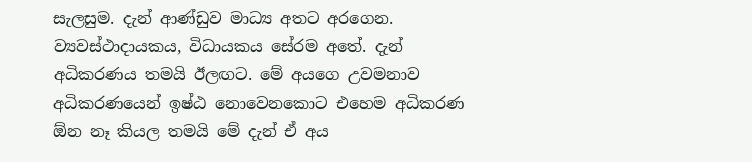සැලසුම. දැන් ආණ්ඩුව මාධ්‍ය අතට අරගෙන. ව්‍යවස්ථාදායකය, විධායකය සේරම අතේ. දැන් අධිකරණය තමයි ඊලඟට. මේ අයගෙ උවමනාව අධිකරණයෙන් ඉෂ්ඨ නොවෙනකොට එහෙම අධිකරණ ඕන නෑ කියල තමයි මේ දැන් ඒ අය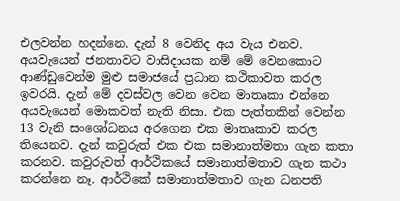එලවන්න හදන්නෙ. දැන් 8 වෙනිද අය වැය එනව. අයවැයෙන් ජනතාවට වාසිදායක නම් මේ වෙනකොට ආණ්ඩුවෙන්ම මුළු සමාජයේ ප්‍රධාන කථිකාවත කරල ඉවරයි. දැන් මේ දවස්වල වෙන වෙන මාතෘකා එන්නෙ අයවැයෙන් මොකවත් නැති නිසා. එක පැත්තකින් වෙන්න 13 වැනි සංශෝධනය අරගෙන එක මාතෘකාව කරල තියෙනව. දැන් කවුරුත් එක එක සමානාත්මතා ගැන කතා කරනව. කවුරුවත් ආර්ථිකයේ සමානාත්මතාව ගැන කථා කරන්නෙ නෑ. ආර්ථිකේ සමානාත්මතාව ගැන ධනපති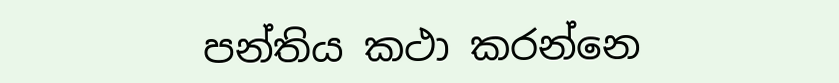පන්තිය කථා කරන්නෙ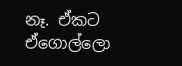නෑ. ඒකට ඒගොල්ලො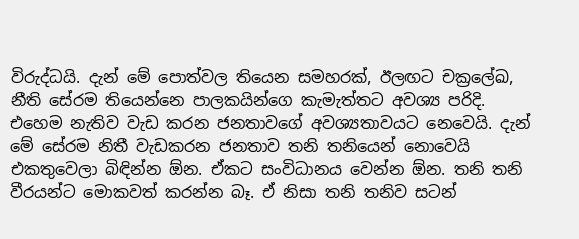විරුද්ධයි. දැන් මේ පොත්වල තියෙන සමහරක්, ඊලඟට චක්‍රලේඛ, නීති සේරම තියෙන්නෙ පාලකයින්ගෙ කැමැත්තට අවශ්‍ය පරිදි. එහෙම නැතිව වැඩ කරන ජනතාවගේ අවශ්‍යතාවයට නෙවෙයි. දැන් මේ සේරම නිතී වැඩකරන ජනතාව තනි තනියෙන් නොවෙයි එකතුවෙලා බිඳින්න ඕන. ඒකට සංවිධානය වෙන්න ඕන. තනි තනි වීරයන්ට මොකවත් කරන්න බෑ. ඒ නිසා තනි තනිව සටන්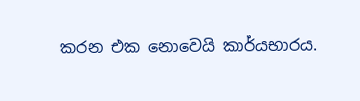කරන එක නොවෙයි කාර්යභාරය.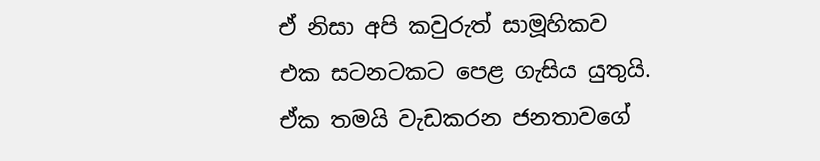ඒ නිසා අපි කවුරුත් සාමූහිකව එක සටනටකට පෙළ ගැසිය යුතුයි. ඒක තමයි වැඩකරන ජනතාවගේ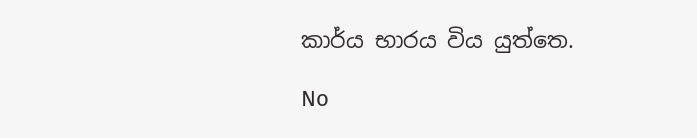කාර්ය භාරය විය යුත්තෙ.

No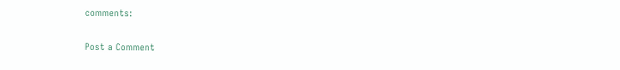comments:

Post a Comment